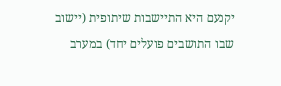יקנעם היא התיישבות שיתופית (יישוב שבו התושבים פועלים יחד) במערב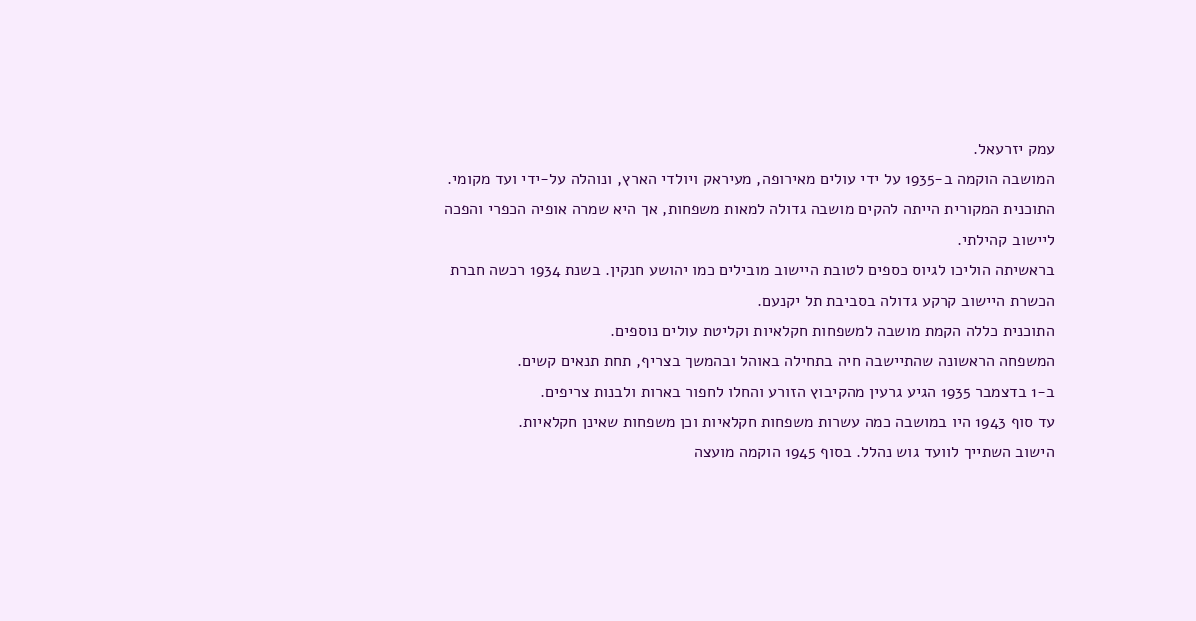עמק יזרעאל.
המושבה הוקמה ב‑1935 על ידי עולים מאירופה, מעיראק ויולדי הארץ, ונוהלה על‑ידי ועד מקומי.
התוכנית המקורית הייתה להקים מושבה גדולה למאות משפחות, אך היא שמרה אופיה הכפרי והפכה ליישוב קהילתי.
בראשיתה הוליכו לגיוס כספים לטובת היישוב מובילים כמו יהושע חנקין. בשנת 1934 רכשה חברת הכשרת היישוב קרקע גדולה בסביבת תל יקנעם.
התוכנית כללה הקמת מושבה למשפחות חקלאיות וקליטת עולים נוספים.
המשפחה הראשונה שהתיישבה חיה בתחילה באוהל ובהמשך בצריף, תחת תנאים קשים.
ב‑1 בדצמבר 1935 הגיע גרעין מהקיבוץ הזורע והחלו לחפור בארות ולבנות צריפים.
עד סוף 1943 היו במושבה כמה עשרות משפחות חקלאיות וכן משפחות שאינן חקלאיות.
הישוב השתייך לוועד גוש נהלל. בסוף 1945 הוקמה מועצה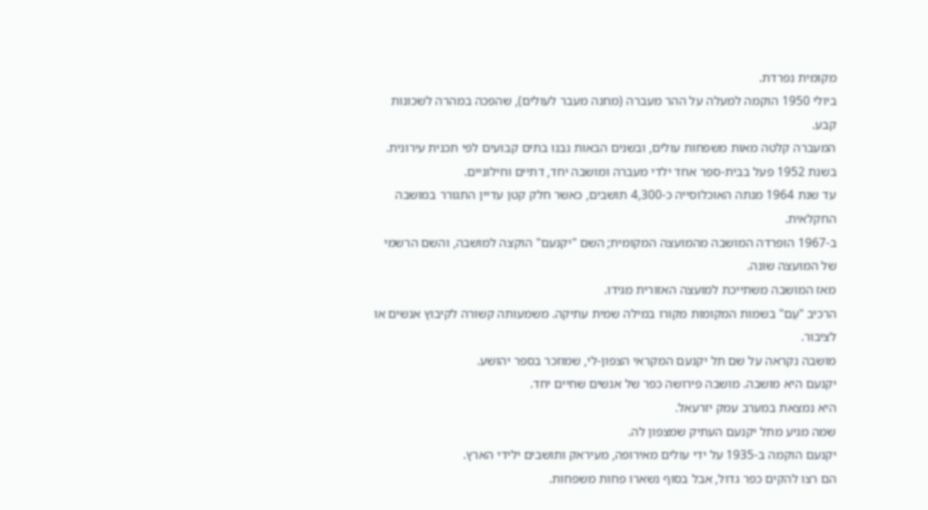מקומית נפרדת.
ביולי 1950 הוקמה למעלה על ההר מעברה (מחנה מעבר לעולים), שהפכה במהרה לשכונות קבע.
המעברה קלטה מאות משפחות עולים, ובשנים הבאות נבנו בתים קבועים לפי תכנית עירונית.
בשנת 1952 פעל בבית‑ספר אחד ילדי מעברה ומושבה יחד, דתיים וחילוניים.
עד שנת 1964 מנתה האוכלוסייה כ‑4,300 תושבים, כאשר חלק קטן עדיין התגורר במושבה החקלאית.
ב‑1967 הופרדה המושבה מהמועצה המקומית; השם "יקנעם" הוקצה למושבה, והשם הרשמי של המועצה שונה.
מאז המושבה משתייכת למועצה האזורית מגידו.
הרכיב "עַם" בשמות המקומות מקורו במילה שמית עתיקה. משמעותה קשורה לקיבוץ אנשים או לציבור.
מושבה נקראה על שם תל יקנעם המקראי הצפון‑לי, שמוזכר בספר יהושע.
יקנעם היא מושבה. מושבה פירושה כפר של אנשים שחיים יחד.
היא נמצאת במערב עמק יזרעאל.
שמה מגיע מתל יקנעם העתיק שמצפון לה.
יקנעם הוקמה ב‑1935 על ידי עולים מאירופה, מעיראק ותושבים ילידי הארץ.
הם רצו להקים כפר גדול, אבל בסוף נשארו פחות משפחות.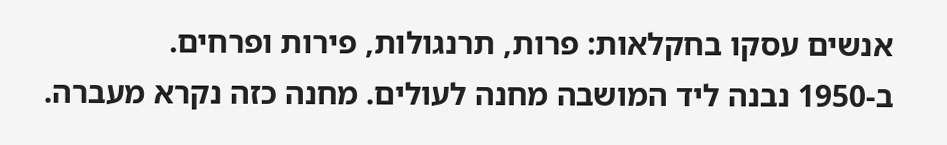אנשים עסקו בחקלאות: פרות, תרנגולות, פירות ופרחים.
ב‑1950 נבנה ליד המושבה מחנה לעולים. מחנה כזה נקרא מעברה.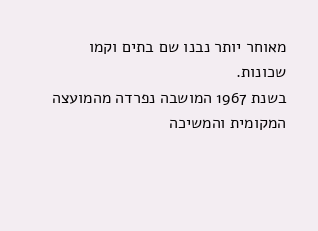מאוחר יותר נבנו שם בתים וקמו שכונות.
בשנת 1967 המושבה נפרדה מהמועצה המקומית והמשיכה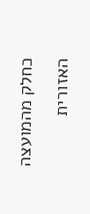כחלק מהמועצה האזורית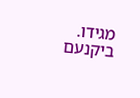מגידו.
ביקנעם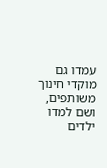עמדו גם מוקדי חינוך משותפים, ושם למדו ילדים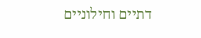דתיים וחילוניים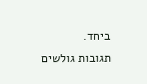ביחד.
תגובות גולשים